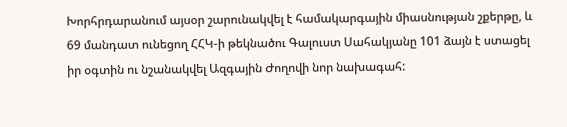Խորհրդարանում այսօր շարունակվել է համակարգային միասնության շքերթը, և 69 մանդատ ունեցող ՀՀԿ-ի թեկնածու Գալուստ Սահակյանը 101 ձայն է ստացել իր օգտին ու նշանակվել Ազգային Ժողովի նոր նախագահ: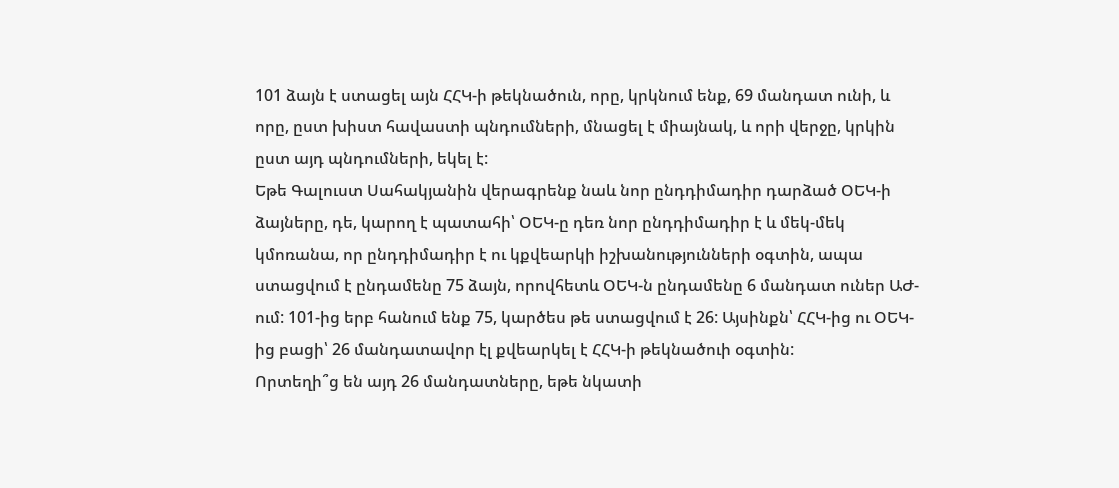101 ձայն է ստացել այն ՀՀԿ-ի թեկնածուն, որը, կրկնում ենք, 69 մանդատ ունի, և որը, ըստ խիստ հավաստի պնդումների, մնացել է միայնակ, և որի վերջը, կրկին ըստ այդ պնդումների, եկել է:
Եթե Գալուստ Սահակյանին վերագրենք նաև նոր ընդդիմադիր դարձած ՕԵԿ-ի ձայները, դե, կարող է պատահի՝ ՕԵԿ-ը դեռ նոր ընդդիմադիր է և մեկ-մեկ կմոռանա, որ ընդդիմադիր է ու կքվեարկի իշխանությունների օգտին, ապա ստացվում է ընդամենը 75 ձայն, որովհետև ՕԵԿ-ն ընդամենը 6 մանդատ ուներ ԱԺ-ում: 101-ից երբ հանում ենք 75, կարծես թե ստացվում է 26: Այսինքն՝ ՀՀԿ-ից ու ՕԵԿ-ից բացի՝ 26 մանդատավոր էլ քվեարկել է ՀՀԿ-ի թեկնածուի օգտին:
Որտեղի՞ց են այդ 26 մանդատները, եթե նկատի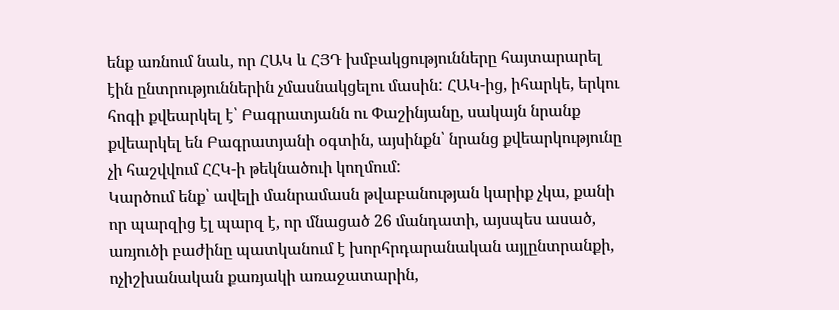ենք առնում նաև, որ ՀԱԿ և ՀՅԴ խմբակցությունները հայտարարել էին ընտրություններին չմասնակցելու մասին: ՀԱԿ-ից, իհարկե, երկու հոգի քվեարկել է՝ Բագրատյանն ու Փաշինյանը, սակայն նրանք քվեարկել են Բագրատյանի օգտին, այսինքն՝ նրանց քվեարկությունը չի հաշվվում ՀՀԿ-ի թեկնածուի կողմում:
Կարծում ենք՝ ավելի մանրամասն թվաբանության կարիք չկա, քանի որ պարզից էլ պարզ է, որ մնացած 26 մանդատի, այսպես ասած, առյուծի բաժինը պատկանում է խորհրդարանական այլընտրանքի, ոչիշխանական քառյակի առաջատարին,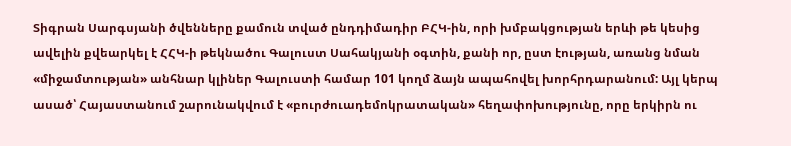Տիգրան Սարգսյանի ծվենները քամուն տված ընդդիմադիր ԲՀԿ-ին, որի խմբակցության երևի թե կեսից ավելին քվեարկել է ՀՀԿ-ի թեկնածու Գալուստ Սահակյանի օգտին, քանի որ, ըստ էության, առանց նման «միջամտության» անհնար կլիներ Գալուստի համար 101 կողմ ձայն ապահովել խորհրդարանում: Այլ կերպ ասած՝ Հայաստանում շարունակվում է «բուրժուադեմոկրատական» հեղափոխությունը, որը երկիրն ու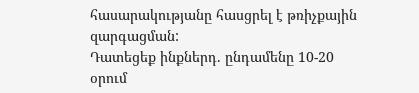հասարակությանը հասցրել է թռիչքային զարգացման:
Դատեցեք ինքներդ. ընդամենը 10-20 օրում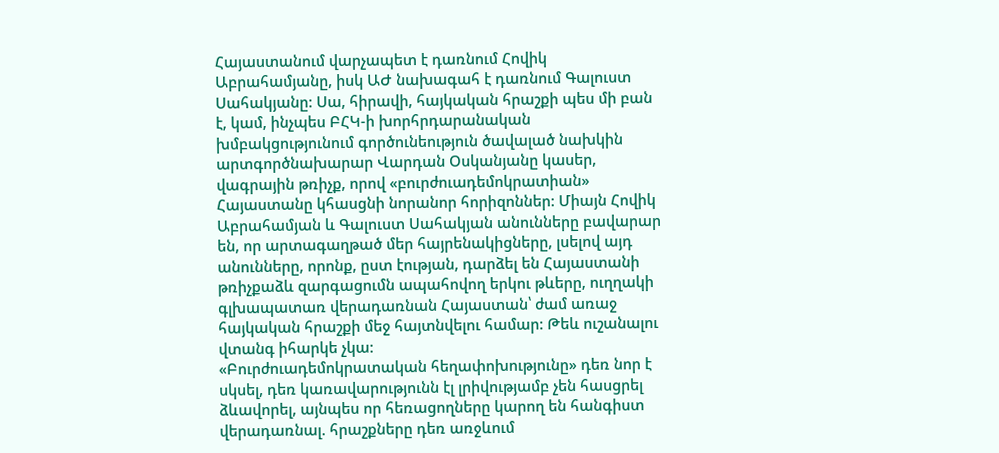Հայաստանում վարչապետ է դառնում Հովիկ Աբրահամյանը, իսկ ԱԺ նախագահ է դառնում Գալուստ Սահակյանը: Սա, հիրավի, հայկական հրաշքի պես մի բան է, կամ, ինչպես ԲՀԿ-ի խորհրդարանական խմբակցությունում գործունեություն ծավալած նախկին արտգործնախարար Վարդան Օսկանյանը կասեր, վագրային թռիչք, որով «բուրժուադեմոկրատիան» Հայաստանը կհասցնի նորանոր հորիզոններ: Միայն Հովիկ Աբրահամյան և Գալուստ Սահակյան անունները բավարար են, որ արտագաղթած մեր հայրենակիցները, լսելով այդ անունները, որոնք, ըստ էության, դարձել են Հայաստանի թռիչքաձև զարգացումն ապահովող երկու թևերը, ուղղակի գլխապատառ վերադառնան Հայաստան՝ ժամ առաջ հայկական հրաշքի մեջ հայտնվելու համար: Թեև ուշանալու վտանգ իհարկե չկա:
«Բուրժուադեմոկրատական հեղափոխությունը» դեռ նոր է սկսել, դեռ կառավարությունն էլ լրիվությամբ չեն հասցրել ձևավորել, այնպես որ հեռացողները կարող են հանգիստ վերադառնալ. հրաշքները դեռ առջևում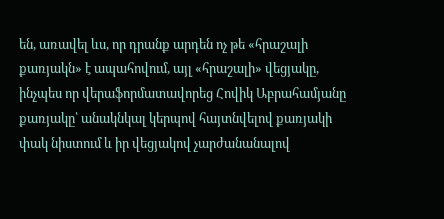են, առավել ևս, որ դրանք արդեն ոչ թե «հրաշալի քառյակն» է ապահովում, այլ «հրաշալի» վեցյակը, ինչպես որ վերաֆորմատավորեց Հովիկ Աբրահամյանը քառյակը՝ անակնկալ կերպով հայտնվելով քառյակի փակ նիստում և իր վեցյակով չարժանանալով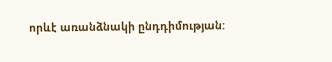որևէ առանձնակի ընդդիմության: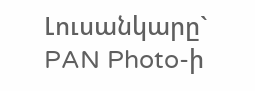Լուսանկարը` PAN Photo-ի